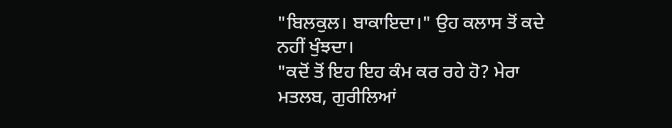"ਬਿਲਕੁਲ। ਬਾਕਾਇਦਾ।" ਉਹ ਕਲਾਸ ਤੋਂ ਕਦੇ ਨਹੀਂ ਖੁੰਝਦਾ।
"ਕਦੋਂ ਤੋਂ ਇਹ ਇਹ ਕੰਮ ਕਰ ਰਹੇ ਹੋ? ਮੇਰਾ ਮਤਲਬ, ਗੁਰੀਲਿਆਂ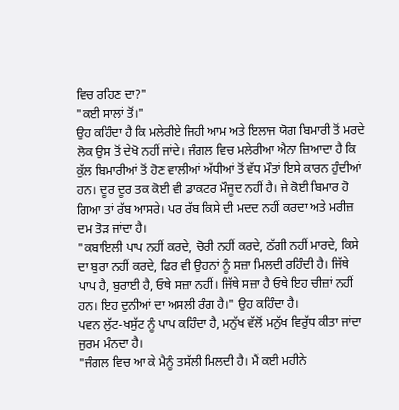ਵਿਚ ਰਹਿਣ ਦਾ?"
"ਕਈ ਸਾਲਾਂ ਤੋਂ।"
ਉਹ ਕਹਿੰਦਾ ਹੈ ਕਿ ਮਲੇਰੀਏ ਜਿਹੀ ਆਮ ਅਤੇ ਇਲਾਜ ਯੋਗ ਬਿਮਾਰੀ ਤੋਂ ਮਰਦੇ ਲੋਕ ਉਸ ਤੋਂ ਦੇਖੋ ਨਹੀਂ ਜਾਂਦੇ। ਜੰਗਲ ਵਿਚ ਮਲੇਰੀਆ ਐਨਾ ਜ਼ਿਆਦਾ ਹੈ ਕਿ ਕੁੱਲ ਬਿਮਾਰੀਆਂ ਤੋਂ ਹੋਣ ਵਾਲੀਆਂ ਅੱਧੀਆਂ ਤੋਂ ਵੱਧ ਮੌਤਾਂ ਇਸੇ ਕਾਰਨ ਹੁੰਦੀਆਂ ਹਨ। ਦੂਰ ਦੂਰ ਤਕ ਕੋਈ ਵੀ ਡਾਕਟਰ ਮੌਜੂਦ ਨਹੀਂ ਹੈ। ਜੇ ਕੋਈ ਬਿਮਾਰ ਹੋ ਗਿਆ ਤਾਂ ਰੱਬ ਆਸਰੇ। ਪਰ ਰੱਬ ਕਿਸੇ ਦੀ ਮਦਦ ਨਹੀਂ ਕਰਦਾ ਅਤੇ ਮਰੀਜ਼ ਦਮ ਤੋੜ ਜਾਂਦਾ ਹੈ।
"ਕਬਾਇਲੀ ਪਾਪ ਨਹੀਂ ਕਰਦੇ, ਚੋਰੀ ਨਹੀਂ ਕਰਦੇ, ਠੱਗੀ ਨਹੀਂ ਮਾਰਦੇ, ਕਿਸੇ ਦਾ ਬੁਰਾ ਨਹੀਂ ਕਰਦੇ, ਫਿਰ ਵੀ ਉਹਨਾਂ ਨੂੰ ਸਜ਼ਾ ਮਿਲਦੀ ਰਹਿੰਦੀ ਹੈ। ਜਿੱਥੇ ਪਾਪ ਹੈ, ਬੁਰਾਈ ਹੈ, ਓਥੇ ਸਜ਼ਾ ਨਹੀਂ। ਜਿੱਥੇ ਸਜ਼ਾ ਹੈ ਓਥੇ ਇਹ ਚੀਜ਼ਾਂ ਨਹੀਂ ਹਨ। ਇਹ ਦੁਨੀਆਂ ਦਾ ਅਸਲੀ ਰੰਗ ਹੈ।" ਉਹ ਕਹਿੰਦਾ ਹੈ।
ਪਵਨ ਲੁੱਟ-ਖਸੁੱਟ ਨੂੰ ਪਾਪ ਕਹਿੰਦਾ ਹੈ, ਮਨੁੱਖ ਵੱਲੋਂ ਮਨੁੱਖ ਵਿਰੁੱਧ ਕੀਤਾ ਜਾਂਦਾ ਜੁਰਮ ਮੰਨਦਾ ਹੈ।
"ਜੰਗਲ ਵਿਚ ਆ ਕੇ ਮੈਨੂੰ ਤਸੱਲੀ ਮਿਲਦੀ ਹੈ। ਮੈਂ ਕਈ ਮਹੀਨੇ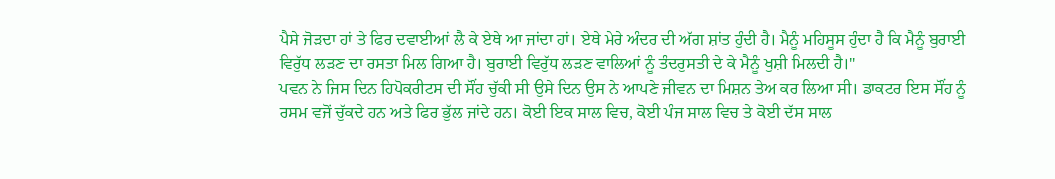ਪੈਸੇ ਜੋੜਦਾ ਹਾਂ ਤੇ ਫਿਰ ਦਵਾਈਆਂ ਲੈ ਕੇ ਏਥੇ ਆ ਜਾਂਦਾ ਹਾਂ। ਏਥੇ ਮੇਰੇ ਅੰਦਰ ਦੀ ਅੱਗ ਸ਼ਾਂਤ ਹੁੰਦੀ ਹੈ। ਮੈਨੂੰ ਮਹਿਸੂਸ ਹੁੰਦਾ ਹੈ ਕਿ ਮੈਨੂੰ ਬੁਰਾਈ ਵਿਰੁੱਧ ਲੜਣ ਦਾ ਰਸਤਾ ਮਿਲ ਗਿਆ ਹੈ। ਬੁਰਾਈ ਵਿਰੁੱਧ ਲੜਣ ਵਾਲਿਆਂ ਨੂੰ ਤੰਦਰੁਸਤੀ ਦੇ ਕੇ ਮੈਨੂੰ ਖੁਸ਼ੀ ਮਿਲਦੀ ਹੈ।"
ਪਵਨ ਨੇ ਜਿਸ ਦਿਨ ਹਿਪੋਕਰੀਟਸ ਦੀ ਸੌਂਹ ਚੁੱਕੀ ਸੀ ਉਸੇ ਦਿਨ ਉਸ ਨੇ ਆਪਣੇ ਜੀਵਨ ਦਾ ਮਿਸ਼ਨ ਤੇਅ ਕਰ ਲਿਆ ਸੀ। ਡਾਕਟਰ ਇਸ ਸੌਂਹ ਨੂੰ ਰਸਮ ਵਜੋਂ ਚੁੱਕਦੇ ਹਨ ਅਤੇ ਫਿਰ ਭੁੱਲ ਜਾਂਦੇ ਹਨ। ਕੋਈ ਇਕ ਸਾਲ ਵਿਚ, ਕੋਈ ਪੰਜ ਸਾਲ ਵਿਚ ਤੇ ਕੋਈ ਦੱਸ ਸਾਲ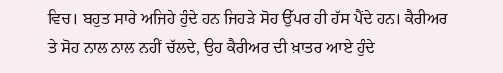ਵਿਚ। ਬਹੁਤ ਸਾਰੇ ਅਜਿਹੇ ਹੁੰਦੇ ਹਨ ਜਿਹੜੇ ਸੋਹ ਉੱਪਰ ਹੀ ਹੱਸ ਪੈਂਦੇ ਹਨ। ਕੈਰੀਅਰ ਤੇ ਸੋਹ ਨਾਲ ਨਾਲ ਨਹੀਂ ਚੱਲਦੇ, ਉਹ ਕੈਰੀਅਰ ਦੀ ਖ਼ਾਤਰ ਆਏ ਹੁੰਦੇ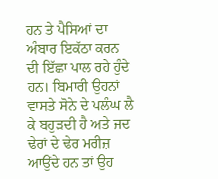ਹਨ ਤੇ ਪੈਸਿਆਂ ਦਾ ਅੰਬਾਰ ਇਕੱਠਾ ਕਰਨ ਦੀ ਇੱਛਾ ਪਾਲ ਰਹੇ ਹੁੰਦੇ ਹਨ। ਬਿਮਾਰੀ ਉਹਨਾਂ ਵਾਸਤੇ ਸੋਨੇ ਦੇ ਪਲੰਘ ਲੈ ਕੇ ਬਹੁੜਦੀ ਹੈ ਅਤੇ ਜਦ ਢੇਰਾਂ ਦੇ ਢੇਰ ਮਰੀਜ਼ ਆਉਂਦੇ ਹਨ ਤਾਂ ਉਹ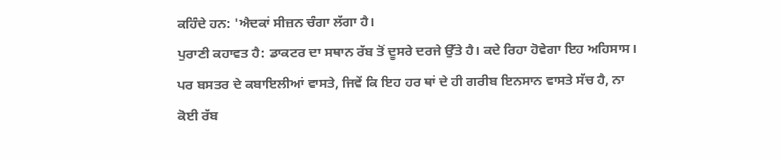ਕਹਿੰਦੇ ਹਨ: 'ਐਦਕਾਂ ਸੀਜ਼ਨ ਚੰਗਾ ਲੱਗਾ ਹੈ।
ਪੁਰਾਣੀ ਕਹਾਵਤ ਹੈ: ਡਾਕਟਰ ਦਾ ਸਥਾਨ ਰੱਬ ਤੋਂ ਦੂਸਰੇ ਦਰਜੇ ਉੱਤੇ ਹੈ। ਕਦੇ ਰਿਹਾ ਹੋਵੇਗਾ ਇਹ ਅਹਿਸਾਸ। ਪਰ ਬਸਤਰ ਦੇ ਕਬਾਇਲੀਆਂ ਵਾਸਤੇ, ਜਿਵੇਂ ਕਿ ਇਹ ਹਰ ਥਾਂ ਦੇ ਹੀ ਗਰੀਬ ਇਨਸਾਨ ਵਾਸਤੇ ਸੱਚ ਹੈ, ਨਾ ਕੋਈ ਰੱਬ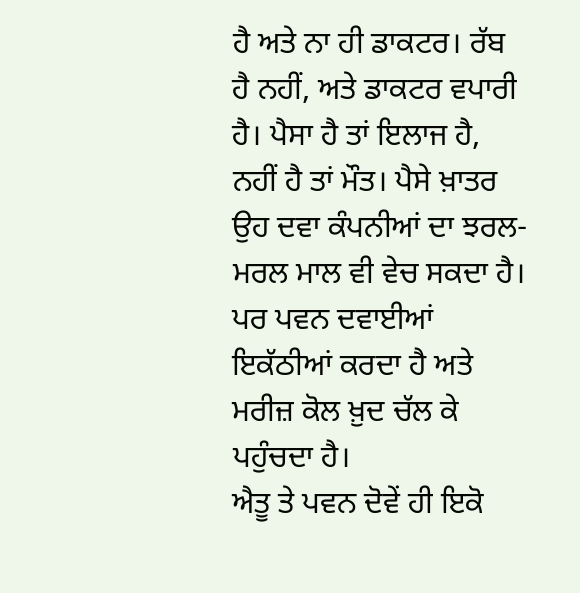ਹੈ ਅਤੇ ਨਾ ਹੀ ਡਾਕਟਰ। ਰੱਬ ਹੈ ਨਹੀਂ, ਅਤੇ ਡਾਕਟਰ ਵਪਾਰੀ ਹੈ। ਪੈਸਾ ਹੈ ਤਾਂ ਇਲਾਜ ਹੈ, ਨਹੀਂ ਹੈ ਤਾਂ ਮੌਤ। ਪੈਸੇ ਖ਼ਾਤਰ ਉਹ ਦਵਾ ਕੰਪਨੀਆਂ ਦਾ ਝਰਲ-ਮਰਲ ਮਾਲ ਵੀ ਵੇਚ ਸਕਦਾ ਹੈ। ਪਰ ਪਵਨ ਦਵਾਈਆਂ ਇਕੱਠੀਆਂ ਕਰਦਾ ਹੈ ਅਤੇ ਮਰੀਜ਼ ਕੋਲ ਖ਼ੁਦ ਚੱਲ ਕੇ ਪਹੁੰਚਦਾ ਹੈ।
ਐਤੂ ਤੇ ਪਵਨ ਦੋਵੇਂ ਹੀ ਇਕੋ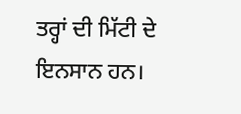ਤਰ੍ਹਾਂ ਦੀ ਮਿੱਟੀ ਦੇ ਇਨਸਾਨ ਹਨ।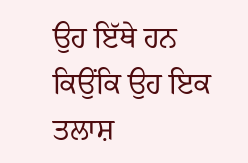ਉਹ ਇੱਥੇ ਹਨ ਕਿਉਂਕਿ ਉਹ ਇਕ ਤਲਾਸ਼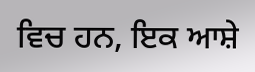ਵਿਚ ਹਨ, ਇਕ ਆਸ਼ੇ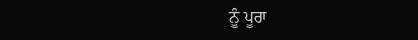ਨੂੰ ਪੂਰਾ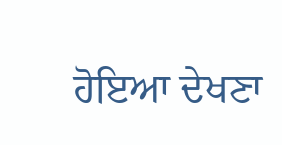ਹੋਇਆ ਦੇਖਣਾ